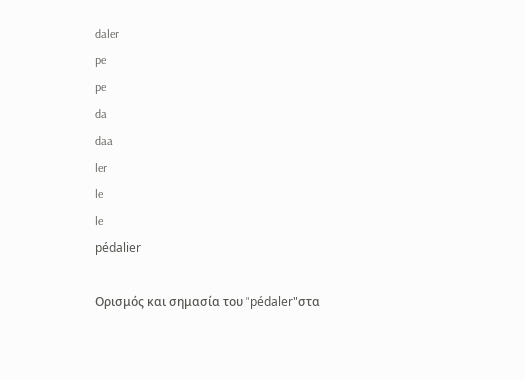daler
pe
pe
da
daa
ler
le
le
pédalier

Ορισμός και σημασία του "pédaler"στα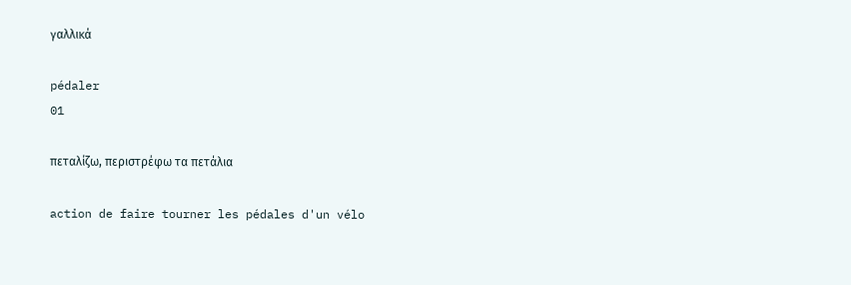γαλλικά

pédaler
01

πεταλίζω, περιστρέφω τα πετάλια

action de faire tourner les pédales d'un vélo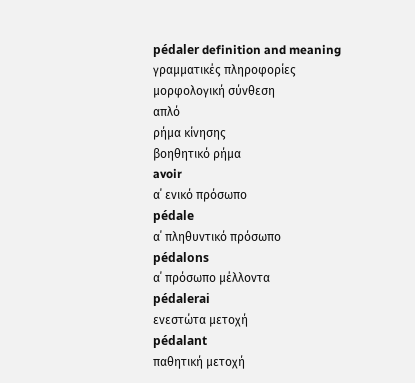pédaler definition and meaning
γραμματικές πληροφορίες
μορφολογική σύνθεση
απλό
ρήμα κίνησης
βοηθητικό ρήμα
avoir
α΄ ενικό πρόσωπο
pédale
α΄ πληθυντικό πρόσωπο
pédalons
α΄ πρόσωπο μέλλοντα
pédalerai
ενεστώτα μετοχή
pédalant
παθητική μετοχή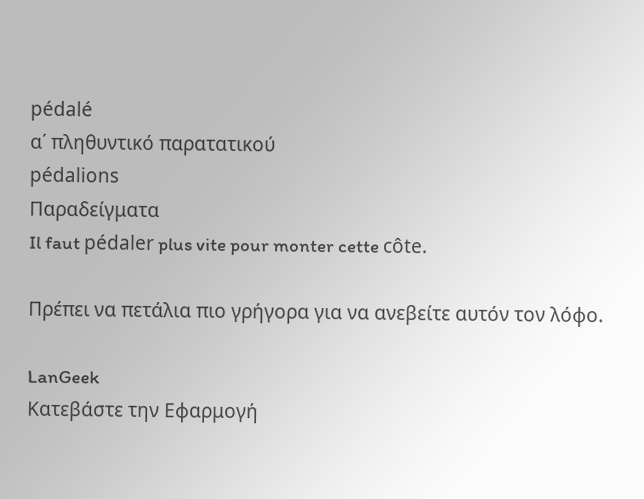pédalé
α΄ πληθυντικό παρατατικού
pédalions
Παραδείγματα
Il faut pédaler plus vite pour monter cette côte.

Πρέπει να πετάλια πιο γρήγορα για να ανεβείτε αυτόν τον λόφο.

LanGeek
Κατεβάστε την Εφαρμογή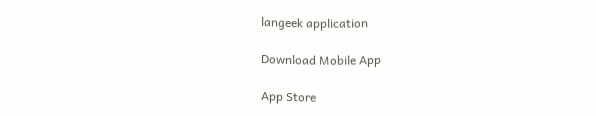langeek application

Download Mobile App

App Store